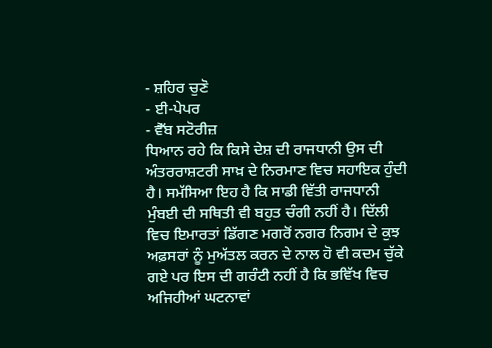- ਸ਼ਹਿਰ ਚੁਣੋ
- ਈ-ਪੇਪਰ
- ਵੈੱਬ ਸਟੋਰੀਜ਼
ਧਿਆਨ ਰਹੇ ਕਿ ਕਿਸੇ ਦੇਸ਼ ਦੀ ਰਾਜਧਾਨੀ ਉਸ ਦੀ ਅੰਤਰਰਾਸ਼ਟਰੀ ਸਾਖ਼ ਦੇ ਨਿਰਮਾਣ ਵਿਚ ਸਹਾਇਕ ਹੁੰਦੀ ਹੈ। ਸਮੱਸਿਆ ਇਹ ਹੈ ਕਿ ਸਾਡੀ ਵਿੱਤੀ ਰਾਜਧਾਨੀ ਮੁੰਬਈ ਦੀ ਸਥਿਤੀ ਵੀ ਬਹੁਤ ਚੰਗੀ ਨਹੀਂ ਹੈ। ਦਿੱਲੀ ਵਿਚ ਇਮਾਰਤਾਂ ਡਿੱਗਣ ਮਗਰੋਂ ਨਗਰ ਨਿਗਮ ਦੇ ਕੁਝ ਅਫ਼ਸਰਾਂ ਨੂੰ ਮੁਅੱਤਲ ਕਰਨ ਦੇ ਨਾਲ ਹੋ ਵੀ ਕਦਮ ਚੁੱਕੇ ਗਏ ਪਰ ਇਸ ਦੀ ਗਰੰਟੀ ਨਹੀਂ ਹੈ ਕਿ ਭਵਿੱਖ ਵਿਚ ਅਜਿਹੀਆਂ ਘਟਨਾਵਾਂ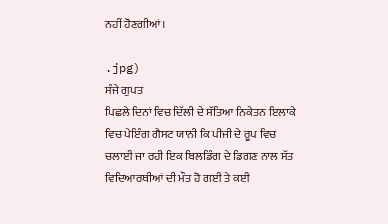ਨਹੀਂ ਹੋਣਗੀਆਂ।

.jpg)
ਸੰਜੇ ਗੁਪਤ
ਪਿਛਲੇ ਦਿਨਾਂ ਵਿਚ ਦਿੱਲੀ ਦੇ ਸੱਤਿਆ ਨਿਕੇਤਨ ਇਲਾਕੇ ਵਿਚ ਪੇਇੰਗ ਗੈਸਟ ਯਾਨੀ ਕਿ ਪੀਜੀ ਦੇ ਰੂਪ ਵਿਚ ਚਲਾਈ ਜਾ ਰਹੀ ਇਕ ਬਿਲਡਿੰਗ ਦੇ ਡਿਗਣ ਨਾਲ ਸੱਤ ਵਿਦਿਆਰਥੀਆਂ ਦੀ ਮੌਤ ਹੋ ਗਈ ਤੇ ਕਈ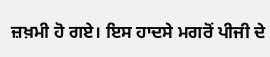ਜ਼ਖ਼ਮੀ ਹੋ ਗਏ। ਇਸ ਹਾਦਸੇ ਮਗਰੋਂ ਪੀਜੀ ਦੇ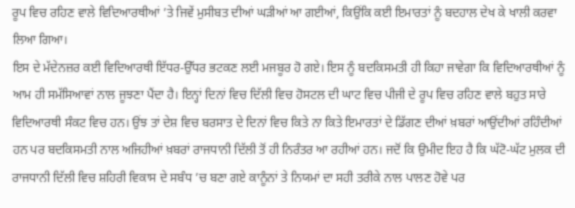ਰੂਪ ਵਿਚ ਰਹਿਣ ਵਾਲੇ ਵਿਦਿਆਰਥੀਆਂ ’ਤੇ ਜਿਵੇਂ ਮੁਸੀਬਤ ਦੀਆਂ ਘੜੀਆਂ ਆ ਗਈਆਂ, ਕਿਉਂਕਿ ਕਈ ਇਮਾਰਤਾਂ ਨੂੰ ਬਦਹਾਲ ਦੇਖ ਕੇ ਖਾਲੀ ਕਰਵਾ ਲਿਆ ਗਿਆ।
ਇਸ ਦੇ ਮੱਦੇਨਜ਼ਰ ਕਈ ਵਿਦਿਆਰਥੀ ਇੱਧਰ-ਉੱਧਰ ਭਟਕਣ ਲਈ ਮਜਬੂਰ ਹੋ ਗਏ। ਇਸ ਨੂੰ ਬਦਕਿਸਮਤੀ ਹੀ ਕਿਹਾ ਜਾਵੇਗਾ ਕਿ ਵਿਦਿਆਰਥੀਆਂ ਨੂੰ ਆਮ ਹੀ ਸਮੱਸਿਆਵਾਂ ਨਾਲ ਜੂਝਣਾ ਪੈਂਦਾ ਹੈ। ਇਨ੍ਹਾਂ ਦਿਨਾਂ ਵਿਚ ਦਿੱਲੀ ਵਿਚ ਹੋਸਟਲ ਦੀ ਘਾਟ ਵਿਚ ਪੀਜੀ ਦੇ ਰੂਪ ਵਿਚ ਰਹਿਣ ਵਾਲੇ ਬਹੁਤ ਸਾਰੇ ਵਿਦਿਆਰਥੀ ਸੰਕਟ ਵਿਚ ਹਨ। ਉਂਝ ਤਾਂ ਦੇਸ਼ ਵਿਚ ਬਰਸਾਤ ਦੇ ਦਿਨਾਂ ਵਿਚ ਕਿਤੇ ਨਾ ਕਿਤੇ ਇਮਾਰਤਾਂ ਦੇ ਡਿੱਗਣ ਦੀਆਂ ਖ਼ਬਰਾਂ ਆਉਂਦੀਆਂ ਰਹਿੰਦੀਆਂ ਹਨ ਪਰ ਬਦਕਿਸਮਤੀ ਨਾਲ ਅਜਿਹੀਆਂ ਖ਼ਬਰਾਂ ਰਾਜਧਾਨੀ ਦਿੱਲੀ ਤੋਂ ਹੀ ਨਿਰੰਤਰ ਆ ਰਹੀਆਂ ਹਨ। ਜਦੋਂ ਕਿ ਉਮੀਦ ਇਹ ਹੈ ਕਿ ਘੱਟੋ-ਘੱਟ ਮੁਲਕ ਦੀ ਰਾਜਧਾਨੀ ਦਿੱਲੀ ਵਿਚ ਸ਼ਹਿਰੀ ਵਿਕਾਸ ਦੇ ਸਬੰਧ ’ਚ ਬਣਾ ਗਏ ਕਾਨੂੰਨਾਂ ਤੇ ਨਿਯਮਾਂ ਦਾ ਸਹੀ ਤਰੀਕੇ ਨਾਲ ਪਾਲਣ ਹੋਵੇ ਪਰ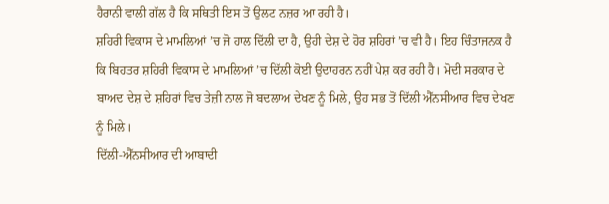ਹੈਰਾਨੀ ਵਾਲੀ ਗੱਲ ਹੈ ਕਿ ਸਥਿਤੀ ਇਸ ਤੋਂ ਉਲਟ ਨਜ਼ਰ ਆ ਰਹੀ ਹੈ।
ਸ਼ਹਿਰੀ ਵਿਕਾਸ ਦੇ ਮਾਮਲਿਆਂ ’ਚ ਜੋ ਹਾਲ ਦਿੱਲੀ ਦਾ ਹੈ, ਉਹੀ ਦੇਸ਼ ਦੇ ਹੋਰ ਸ਼ਹਿਰਾਂ ’ਚ ਵੀ ਹੈ। ਇਹ ਚਿੰਤਾਜਨਕ ਹੈ ਕਿ ਬਿਹਤਰ ਸ਼ਹਿਰੀ ਵਿਕਾਸ ਦੇ ਮਾਮਲਿਆਂ ’ਚ ਦਿੱਲੀ ਕੋਈ ਉਦਾਹਰਨ ਨਹੀਂ ਪੇਸ਼ ਕਰ ਰਹੀ ਹੈ। ਮੋਦੀ ਸਰਕਾਰ ਦੇ ਬਾਅਦ ਦੇਸ਼ ਦੇ ਸ਼ਹਿਰਾਂ ਵਿਚ ਤੇਜ਼ੀ ਨਾਲ ਜੋ ਬਦਲਾਅ ਦੇਖਣ ਨੂੰ ਮਿਲੇ, ਉਹ ਸਭ ਤੋਂ ਦਿੱਲੀ ਐੱਨਸੀਆਰ ਵਿਚ ਦੇਖਣ ਨੂੰ ਮਿਲੇ।
ਦਿੱਲੀ-ਐੱਨਸੀਆਰ ਦੀ ਆਬਾਦੀ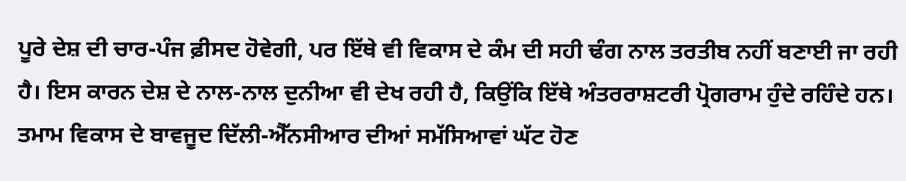ਪੂਰੇ ਦੇਸ਼ ਦੀ ਚਾਰ-ਪੰਜ ਫ਼ੀਸਦ ਹੋਵੇਗੀ, ਪਰ ਇੱਥੇ ਵੀ ਵਿਕਾਸ ਦੇ ਕੰਮ ਦੀ ਸਹੀ ਢੰਗ ਨਾਲ ਤਰਤੀਬ ਨਹੀਂ ਬਣਾਈ ਜਾ ਰਹੀ ਹੈ। ਇਸ ਕਾਰਨ ਦੇਸ਼ ਦੇ ਨਾਲ-ਨਾਲ ਦੁਨੀਆ ਵੀ ਦੇਖ ਰਹੀ ਹੈ, ਕਿਉਂਕਿ ਇੱਥੇ ਅੰਤਰਰਾਸ਼ਟਰੀ ਪ੍ਰੋਗਰਾਮ ਹੁੰਦੇ ਰਹਿੰਦੇ ਹਨ। ਤਮਾਮ ਵਿਕਾਸ ਦੇ ਬਾਵਜੂਦ ਦਿੱਲੀ-ਐੱਨਸੀਆਰ ਦੀਆਂ ਸਮੱਸਿਆਵਾਂ ਘੱਟ ਹੋਣ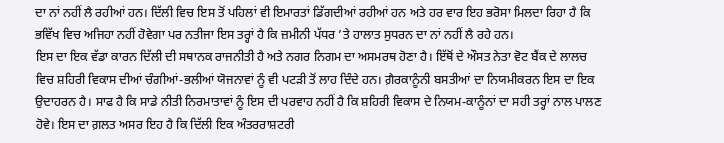ਦਾ ਨਾਂ ਨਹੀਂ ਲੈ ਰਹੀਆਂ ਹਨ। ਦਿੱਲੀ ਵਿਚ ਇਸ ਤੋਂ ਪਹਿਲਾਂ ਵੀ ਇਮਾਰਤਾਂ ਡਿੱਗਦੀਆਂ ਰਹੀਆਂ ਹਨ ਅਤੇ ਹਰ ਵਾਰ ਇਹ ਭਰੋਸਾ ਮਿਲਦਾ ਰਿਹਾ ਹੈ ਕਿ ਭਵਿੱਖ ਵਿਚ ਅਜਿਹਾ ਨਹੀਂ ਹੋਵੇਗਾ ਪਰ ਨਤੀਜਾ ਇਸ ਤਰ੍ਹਾਂ ਹੈ ਕਿ ਜ਼ਮੀਨੀ ਪੱਧਰ ’ਤੇ ਹਾਲਾਤ ਸੁਧਰਨ ਦਾ ਨਾਂ ਨਹੀਂ ਲੈ ਰਹੇ ਹਨ।
ਇਸ ਦਾ ਇਕ ਵੱਡਾ ਕਾਰਨ ਦਿੱਲੀ ਦੀ ਸਥਾਨਕ ਰਾਜਨੀਤੀ ਹੈ ਅਤੇ ਨਗਰ ਨਿਗਮ ਦਾ ਅਸਮਰਥ ਹੋਣਾ ਹੈ। ਇੱਥੋਂ ਦੇ ਔਸਤ ਨੇਤਾ ਵੋਟ ਬੈਂਕ ਦੇ ਲਾਲਚ ਵਿਚ ਸ਼ਹਿਰੀ ਵਿਕਾਸ ਦੀਆਂ ਚੰਗੀਆਂ-ਭਲੀਆਂ ਯੋਜਨਾਵਾਂ ਨੂੰ ਵੀ ਪਟੜੀ ਤੋਂ ਲਾਹ ਦਿੰਦੇ ਹਨ। ਗ਼ੈਰਕਾਨੂੰਨੀ ਬਸਤੀਆਂ ਦਾ ਨਿਯਮੀਕਰਨ ਇਸ ਦਾ ਇਕ ਉਦਾਹਰਨ ਹੈ। ਸਾਫ ਹੈ ਕਿ ਸਾਡੇ ਨੀਤੀ ਨਿਰਮਾਤਾਵਾਂ ਨੂੰ ਇਸ ਦੀ ਪਰਵਾਹ ਨਹੀਂ ਹੈ ਕਿ ਸ਼ਹਿਰੀ ਵਿਕਾਸ ਦੇ ਨਿਯਮ-ਕਾਨੂੰਨਾਂ ਦਾ ਸਹੀ ਤਰ੍ਹਾਂ ਨਾਲ ਪਾਲਣ ਹੋਵੇ। ਇਸ ਦਾ ਗ਼ਲਤ ਅਸਰ ਇਹ ਹੈ ਕਿ ਦਿੱਲੀ ਇਕ ਅੰਤਰਰਾਸ਼ਟਰੀ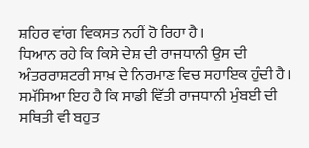ਸ਼ਹਿਰ ਵਾਂਗ ਵਿਕਸਤ ਨਹੀਂ ਹੋ ਰਿਹਾ ਹੈ।
ਧਿਆਨ ਰਹੇ ਕਿ ਕਿਸੇ ਦੇਸ਼ ਦੀ ਰਾਜਧਾਨੀ ਉਸ ਦੀ ਅੰਤਰਰਾਸ਼ਟਰੀ ਸਾਖ਼ ਦੇ ਨਿਰਮਾਣ ਵਿਚ ਸਹਾਇਕ ਹੁੰਦੀ ਹੈ। ਸਮੱਸਿਆ ਇਹ ਹੈ ਕਿ ਸਾਡੀ ਵਿੱਤੀ ਰਾਜਧਾਨੀ ਮੁੰਬਈ ਦੀ ਸਥਿਤੀ ਵੀ ਬਹੁਤ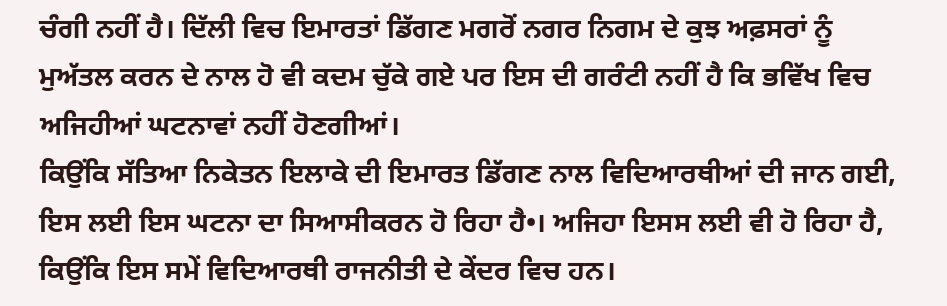ਚੰਗੀ ਨਹੀਂ ਹੈ। ਦਿੱਲੀ ਵਿਚ ਇਮਾਰਤਾਂ ਡਿੱਗਣ ਮਗਰੋਂ ਨਗਰ ਨਿਗਮ ਦੇ ਕੁਝ ਅਫ਼ਸਰਾਂ ਨੂੰ ਮੁਅੱਤਲ ਕਰਨ ਦੇ ਨਾਲ ਹੋ ਵੀ ਕਦਮ ਚੁੱਕੇ ਗਏ ਪਰ ਇਸ ਦੀ ਗਰੰਟੀ ਨਹੀਂ ਹੈ ਕਿ ਭਵਿੱਖ ਵਿਚ ਅਜਿਹੀਆਂ ਘਟਨਾਵਾਂ ਨਹੀਂ ਹੋਣਗੀਆਂ।
ਕਿਉਂਕਿ ਸੱਤਿਆ ਨਿਕੇਤਨ ਇਲਾਕੇ ਦੀ ਇਮਾਰਤ ਡਿੱਗਣ ਨਾਲ ਵਿਦਿਆਰਥੀਆਂ ਦੀ ਜਾਨ ਗਈ, ਇਸ ਲਈ ਇਸ ਘਟਨਾ ਦਾ ਸਿਆਸੀਕਰਨ ਹੋ ਰਿਹਾ ਹੈ•। ਅਜਿਹਾ ਇਸਸ ਲਈ ਵੀ ਹੋ ਰਿਹਾ ਹੈ, ਕਿਉਂਕਿ ਇਸ ਸਮੇਂ ਵਿਦਿਆਰਥੀ ਰਾਜਨੀਤੀ ਦੇ ਕੇਂਦਰ ਵਿਚ ਹਨ।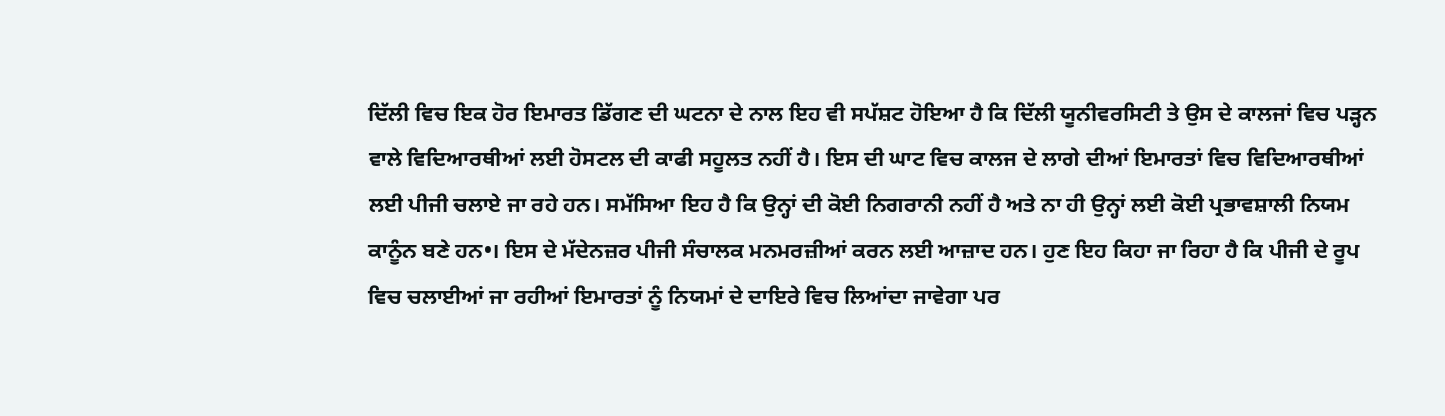ਦਿੱਲੀ ਵਿਚ ਇਕ ਹੋਰ ਇਮਾਰਤ ਡਿੱਗਣ ਦੀ ਘਟਨਾ ਦੇ ਨਾਲ ਇਹ ਵੀ ਸਪੱਸ਼ਟ ਹੋਇਆ ਹੈ ਕਿ ਦਿੱਲੀ ਯੂਨੀਵਰਸਿਟੀ ਤੇ ਉਸ ਦੇ ਕਾਲਜਾਂ ਵਿਚ ਪੜ੍ਹਨ ਵਾਲੇ ਵਿਦਿਆਰਥੀਆਂ ਲਈ ਹੋਸਟਲ ਦੀ ਕਾਫੀ ਸਹੂਲਤ ਨਹੀਂ ਹੈ। ਇਸ ਦੀ ਘਾਟ ਵਿਚ ਕਾਲਜ ਦੇ ਲਾਗੇ ਦੀਆਂ ਇਮਾਰਤਾਂ ਵਿਚ ਵਿਦਿਆਰਥੀਆਂ ਲਈ ਪੀਜੀ ਚਲਾਏ ਜਾ ਰਹੇ ਹਨ। ਸਮੱਸਿਆ ਇਹ ਹੈ ਕਿ ਉਨ੍ਹਾਂ ਦੀ ਕੋਈ ਨਿਗਰਾਨੀ ਨਹੀਂ ਹੈ ਅਤੇ ਨਾ ਹੀ ਉਨ੍ਹਾਂ ਲਈ ਕੋਈ ਪ੍ਰਭਾਵਸ਼ਾਲੀ ਨਿਯਮ ਕਾਨੂੰਨ ਬਣੇ ਹਨ•। ਇਸ ਦੇ ਮੱਦੇਨਜ਼ਰ ਪੀਜੀ ਸੰਚਾਲਕ ਮਨਮਰਜ਼ੀਆਂ ਕਰਨ ਲਈ ਆਜ਼ਾਦ ਹਨ। ਹੁਣ ਇਹ ਕਿਹਾ ਜਾ ਰਿਹਾ ਹੈ ਕਿ ਪੀਜੀ ਦੇ ਰੂਪ ਵਿਚ ਚਲਾਈਆਂ ਜਾ ਰਹੀਆਂ ਇਮਾਰਤਾਂ ਨੂੰ ਨਿਯਮਾਂ ਦੇ ਦਾਇਰੇ ਵਿਚ ਲਿਆਂਦਾ ਜਾਵੇਗਾ ਪਰ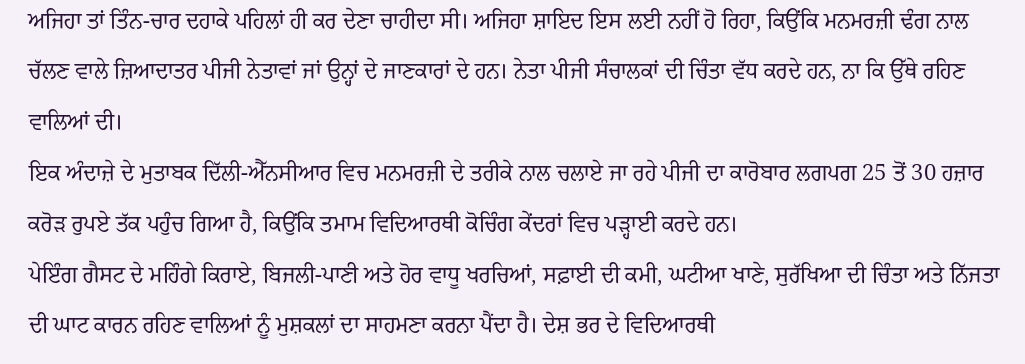ਅਜਿਹਾ ਤਾਂ ਤਿੰਨ-ਚਾਰ ਦਹਾਕੇ ਪਹਿਲਾਂ ਹੀ ਕਰ ਦੇਣਾ ਚਾਹੀਦਾ ਸੀ। ਅਜਿਹਾ ਸ਼ਾਇਦ ਇਸ ਲਈ ਨਹੀਂ ਹੋ ਰਿਹਾ, ਕਿਉਂਕਿ ਮਨਮਰਜ਼ੀ ਢੰਗ ਨਾਲ ਚੱਲਣ ਵਾਲੇ ਜ਼ਿਆਦਾਤਰ ਪੀਜੀ ਨੇਤਾਵਾਂ ਜਾਂ ਉਨ੍ਹਾਂ ਦੇ ਜਾਣਕਾਰਾਂ ਦੇ ਹਨ। ਨੇਤਾ ਪੀਜੀ ਸੰਚਾਲਕਾਂ ਦੀ ਚਿੰਤਾ ਵੱਧ ਕਰਦੇ ਹਨ, ਨਾ ਕਿ ਉੱਥੇ ਰਹਿਣ ਵਾਲਿਆਂ ਦੀ।
ਇਕ ਅੰਦਾਜ਼ੇ ਦੇ ਮੁਤਾਬਕ ਦਿੱਲੀ-ਐੱਨਸੀਆਰ ਵਿਚ ਮਨਮਰਜ਼ੀ ਦੇ ਤਰੀਕੇ ਨਾਲ ਚਲਾਏ ਜਾ ਰਹੇ ਪੀਜੀ ਦਾ ਕਾਰੋਬਾਰ ਲਗਪਗ 25 ਤੋਂ 30 ਹਜ਼ਾਰ ਕਰੋੜ ਰੁਪਏ ਤੱਕ ਪਹੁੰਚ ਗਿਆ ਹੈ, ਕਿਉਂਕਿ ਤਮਾਮ ਵਿਦਿਆਰਥੀ ਕੋਚਿੰਗ ਕੇਂਦਰਾਂ ਵਿਚ ਪੜ੍ਹਾਈ ਕਰਦੇ ਹਨ।
ਪੇਇੰਗ ਗੈਸਟ ਦੇ ਮਹਿੰਗੇ ਕਿਰਾਏ, ਬਿਜਲੀ-ਪਾਣੀ ਅਤੇ ਹੋਰ ਵਾਧੂ ਖਰਚਿਆਂ, ਸਫ਼ਾਈ ਦੀ ਕਮੀ, ਘਟੀਆ ਖਾਣੇ, ਸੁਰੱਖਿਆ ਦੀ ਚਿੰਤਾ ਅਤੇ ਨਿੱਜਤਾ ਦੀ ਘਾਟ ਕਾਰਨ ਰਹਿਣ ਵਾਲਿਆਂ ਨੂੰ ਮੁਸ਼ਕਲਾਂ ਦਾ ਸਾਹਮਣਾ ਕਰਨਾ ਪੈਂਦਾ ਹੈ। ਦੇਸ਼ ਭਰ ਦੇ ਵਿਦਿਆਰਥੀ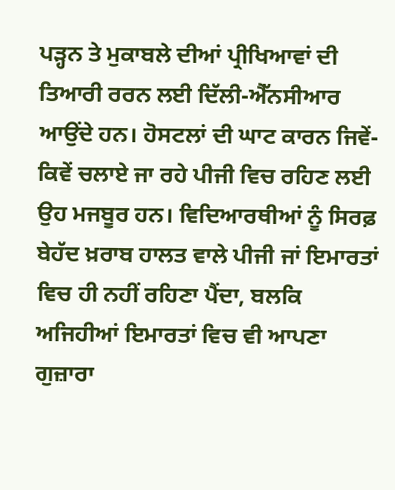ਪੜ੍ਹਨ ਤੇ ਮੁਕਾਬਲੇ ਦੀਆਂ ਪ੍ਰੀਖਿਆਵਾਂ ਦੀ ਤਿਆਰੀ ਰਰਨ ਲਈ ਦਿੱਲੀ-ਐੱਨਸੀਆਰ ਆਉਂਦੇ ਹਨ। ਹੋਸਟਲਾਂ ਦੀ ਘਾਟ ਕਾਰਨ ਜਿਵੇਂ-ਕਿਵੇਂ ਚਲਾਏ ਜਾ ਰਹੇ ਪੀਜੀ ਵਿਚ ਰਹਿਣ ਲਈ ਉਹ ਮਜਬੂਰ ਹਨ। ਵਿਦਿਆਰਥੀਆਂ ਨੂੰ ਸਿਰਫ਼ ਬੇਹੱਦ ਖ਼ਰਾਬ ਹਾਲਤ ਵਾਲੇ ਪੀਜੀ ਜਾਂ ਇਮਾਰਤਾਂ ਵਿਚ ਹੀ ਨਹੀਂ ਰਹਿਣਾ ਪੈਂਦਾ, ਬਲਕਿ ਅਜਿਹੀਆਂ ਇਮਾਰਤਾਂ ਵਿਚ ਵੀ ਆਪਣਾ ਗੁਜ਼ਾਰਾ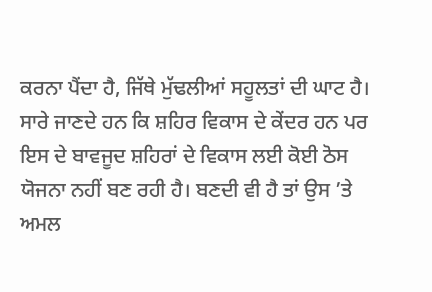ਕਰਨਾ ਪੈਂਦਾ ਹੈ, ਜਿੱਥੇ ਮੁੱਢਲੀਆਂ ਸਹੂਲਤਾਂ ਦੀ ਘਾਟ ਹੈ। ਸਾਰੇ ਜਾਣਦੇ ਹਨ ਕਿ ਸ਼ਹਿਰ ਵਿਕਾਸ ਦੇ ਕੇਂਦਰ ਹਨ ਪਰ ਇਸ ਦੇ ਬਾਵਜੂਦ ਸ਼ਹਿਰਾਂ ਦੇ ਵਿਕਾਸ ਲਈ ਕੋਈ ਠੋਸ ਯੋਜਨਾ ਨਹੀਂ ਬਣ ਰਹੀ ਹੈ। ਬਣਦੀ ਵੀ ਹੈ ਤਾਂ ਉਸ ’ਤੇ ਅਮਲ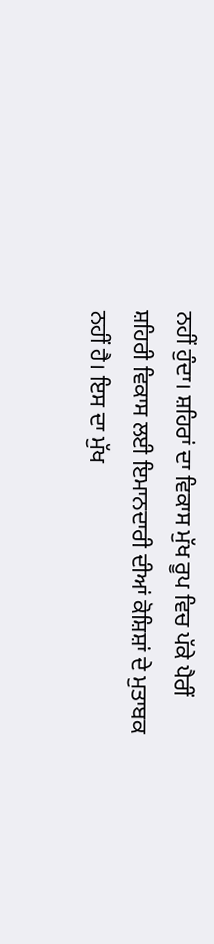ਨਹੀਂ ਹੁੰਦਾ। ਸ਼ਹਿਰਾਂ ਦਾ ਵਿਕਾਸ ਮੁੱਖ ਰੂਪ ਵਿਚ ਪੱਕੇ ਪੈਰੀਂ ਸ਼ਹਿਰੀ ਵਿਕਾਸ ਲਈ ਇਮਾਨਦਾਰੀ ਦੀਆਂ ਕੋਸ਼ਿਸ਼ਾਂ ਦੇ ਮੁਤਾਬਕ ਨਹੀਂ ਹੈ। ਇਸ ਦਾ ਮੁੱਖ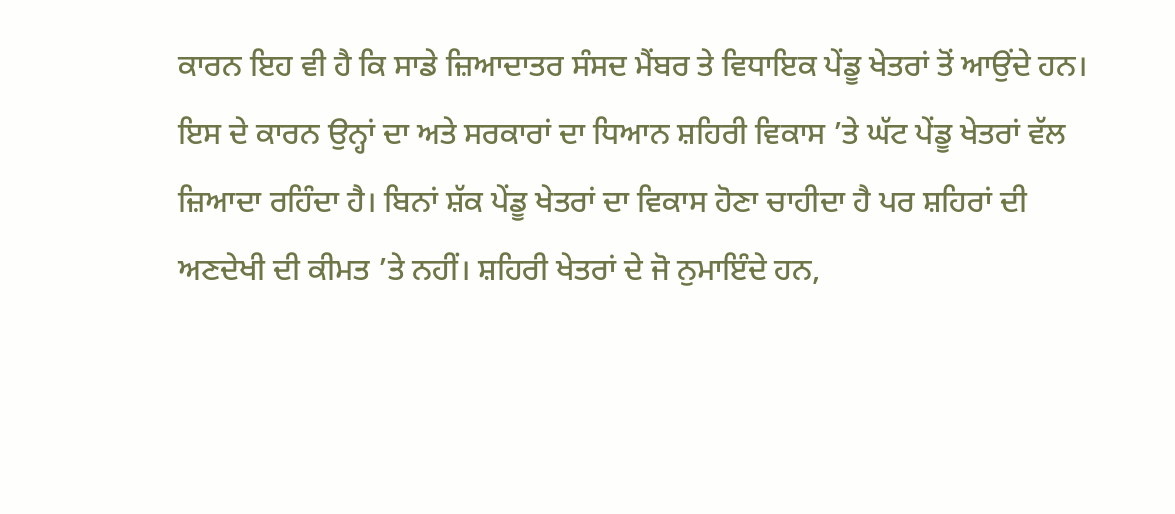ਕਾਰਨ ਇਹ ਵੀ ਹੈ ਕਿ ਸਾਡੇ ਜ਼ਿਆਦਾਤਰ ਸੰਸਦ ਮੈਂਬਰ ਤੇ ਵਿਧਾਇਕ ਪੇਂਡੂ ਖੇਤਰਾਂ ਤੋਂ ਆਉਂਦੇ ਹਨ। ਇਸ ਦੇ ਕਾਰਨ ਉਨ੍ਹਾਂ ਦਾ ਅਤੇ ਸਰਕਾਰਾਂ ਦਾ ਧਿਆਨ ਸ਼ਹਿਰੀ ਵਿਕਾਸ ’ਤੇ ਘੱਟ ਪੇਂਡੂ ਖੇਤਰਾਂ ਵੱਲ ਜ਼ਿਆਦਾ ਰਹਿੰਦਾ ਹੈ। ਬਿਨਾਂ ਸ਼ੱਕ ਪੇਂਡੂ ਖੇਤਰਾਂ ਦਾ ਵਿਕਾਸ ਹੋਣਾ ਚਾਹੀਦਾ ਹੈ ਪਰ ਸ਼ਹਿਰਾਂ ਦੀ ਅਣਦੇਖੀ ਦੀ ਕੀਮਤ ’ਤੇ ਨਹੀਂ। ਸ਼ਹਿਰੀ ਖੇਤਰਾਂ ਦੇ ਜੋ ਨੁਮਾਇੰਦੇ ਹਨ,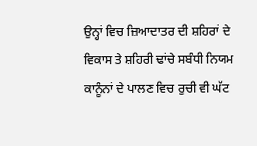ਉਨ੍ਹਾਂ ਵਿਚ ਜ਼ਿਆਦਾਤਰ ਦੀ ਸ਼ਹਿਰਾਂ ਦੇ ਵਿਕਾਸ ਤੇ ਸ਼ਹਿਰੀ ਢਾਂਚੇ ਸਬੰਧੀ ਨਿਯਮ ਕਾਨੂੰਨਾਂ ਦੇ ਪਾਲਣ ਵਿਚ ਰੁਚੀ ਵੀ ਘੱਟ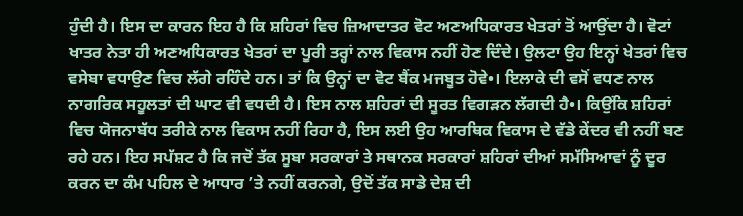ਹੁੰਦੀ ਹੈ। ਇਸ ਦਾ ਕਾਰਨ ਇਹ ਹੈ ਕਿ ਸ਼ਹਿਰਾਂ ਵਿਚ ਜ਼ਿਆਦਾਤਰ ਵੋਟ ਅਣਅਧਿਕਾਰਤ ਖੇਤਰਾਂ ਤੋਂ ਆਉਂਦਾ ਹੈ। ਵੋਟਾਂ ਖਾਤਰ ਨੇਤਾ ਹੀ ਅਣਅਧਿਕਾਰਤ ਖੇਤਰਾਂ ਦਾ ਪੂਰੀ ਤਰ੍ਹਾਂ ਨਾਲ ਵਿਕਾਸ ਨਹੀਂ ਹੋਣ ਦਿੰਦੇ। ਉਲਟਾ ਉਹ ਇਨ੍ਹਾਂ ਖੇਤਰਾਂ ਵਿਚ ਵਸੇਬਾ ਵਧਾਉਣ ਵਿਚ ਲੱਗੇ ਰਹਿੰਦੇ ਹਨ। ਤਾਂ ਕਿ ਉਨ੍ਹਾਂ ਦਾ ਵੋਟ ਬੈਂਕ ਮਜਬੂਤ ਹੋਵੇ•। ਇਲਾਕੇ ਦੀ ਵਸੋਂ ਵਧਣ ਨਾਲ ਨਾਗਰਿਕ ਸਹੂਲਤਾਂ ਦੀ ਘਾਟ ਵੀ ਵਧਦੀ ਹੈ। ਇਸ ਨਾਲ ਸ਼ਹਿਰਾਂ ਦੀ ਸੂਰਤ ਵਿਗੜਨ ਲੱਗਦੀ ਹੈ•। ਕਿਉਂਕਿ ਸ਼ਹਿਰਾਂ ਵਿਚ ਯੋਜਨਾਬੱਧ ਤਰੀਕੇ ਨਾਲ ਵਿਕਾਸ ਨਹੀਂ ਰਿਹਾ ਹੈ, ਇਸ ਲਈ ਉਹ ਆਰਥਿਕ ਵਿਕਾਸ ਦੇ ਵੱਡੇ ਕੇਂਦਰ ਵੀ ਨਹੀਂ ਬਣ ਰਹੇ ਹਨ। ਇਹ ਸਪੱਸ਼ਟ ਹੈ ਕਿ ਜਦੋਂ ਤੱਕ ਸੂਬਾ ਸਰਕਾਰਾਂ ਤੇ ਸਥਾਨਕ ਸਰਕਾਰਾਂ ਸ਼ਹਿਰਾਂ ਦੀਆਂ ਸਮੱਸਿਆਵਾਂ ਨੂੰ ਦੂਰ ਕਰਨ ਦਾ ਕੰਮ ਪਹਿਲ ਦੇ ਆਧਾਰ ’ਤੇ ਨਹੀਂ ਕਰਨਗੇ, ਉਦੋਂ ਤੱਕ ਸਾਡੇ ਦੇਸ਼ ਦੀ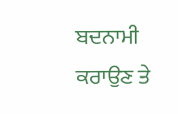ਬਦਨਾਮੀ ਕਰਾਉਣ ਤੇ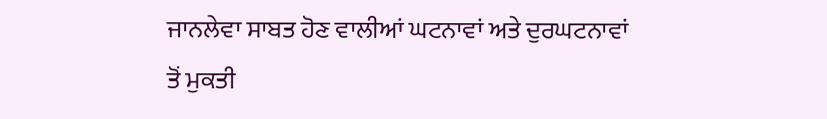ਜਾਨਲੇਵਾ ਸਾਬਤ ਹੋਣ ਵਾਲੀਆਂ ਘਟਨਾਵਾਂ ਅਤੇ ਦੁਰਘਟਨਾਵਾਂ ਤੋਂ ਮੁਕਤੀ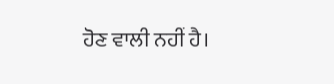ਹੋਣ ਵਾਲੀ ਨਹੀਂ ਹੈ।